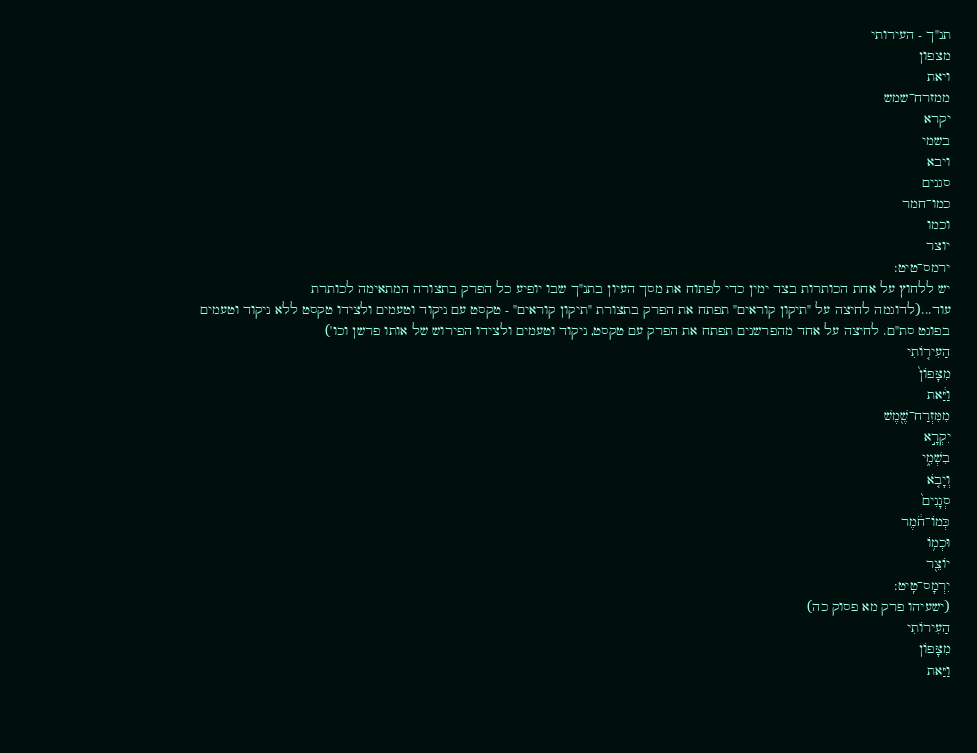תנ"ך - העירותי
מצפון
ויאת
ממזרח־שמש
יקרא
בשמי
ויבא
סגנים
כמו־חמר
וכמו
יוצר
ירמס־טיט:
יש ללחוץ על אחת הכותרות בצד ימין כדי לפתוח את מסך העיון בתנ"ך שבו יופיע כל הפרק בתצורה המתאימה לכותרת
עוד...(לדוגמה לחיצה על "תיקון קוראים" תפתח את הפרק בתצורת "תיקון קוראים" - טקסט עם ניקוד וטעמים ולצידו טקסט ללא ניקוד וטעמים בפונט סת"ם. לחיצה על אחד מהפרשנים תפתח את הפרק עם טקסט, ניקוד וטעמים ולצידו הפירוש של אותו פרשן וכו')
הַעִיר֤וֹתִי
מִצָּפוֹן֙
וַיַּ֔את
מִמִּזְרַח־שֶׁ֖מֶשׁ
יִקְרָ֣א
בִשְׁמִ֑י
וְיָבֹ֤א
סְגָנִים֙
כְּמוֹ־חֹ֔מֶר
וּכְמ֥וֹ
יוֹצֵ֖ר
יִרְמָס־טִֽיט:
(ישעיהו פרק מא פסוק כה)
הַעִירוֹתִי
מִצָּפוֹן
וַיַּאת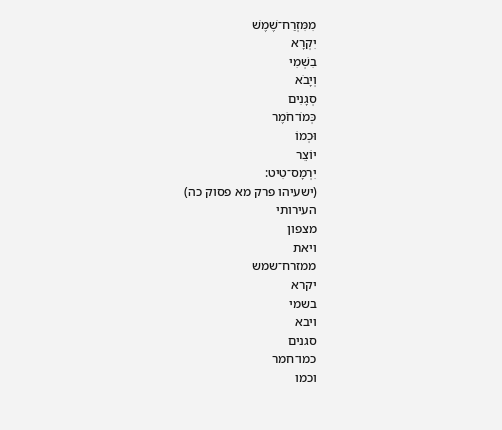מִמִּזְרַח־שֶׁמֶשׁ
יִקְרָא
בִשְׁמִי
וְיָבֹא
סְגָנִים
כְּמוֹ־חֹמֶר
וּכְמוֹ
יוֹצֵר
יִרְמָס־טִיט:
(ישעיהו פרק מא פסוק כה)
העירותי
מצפון
ויאת
ממזרח־שמש
יקרא
בשמי
ויבא
סגנים
כמו־חמר
וכמו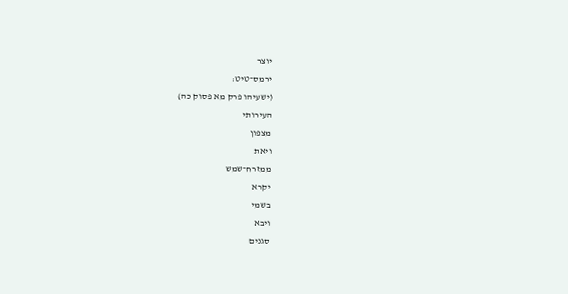יוצר
ירמס־טיט:
(ישעיהו פרק מא פסוק כה)
העירותי
מצפון
ויאת
ממזרח־שמש
יקרא
בשמי
ויבא
סגנים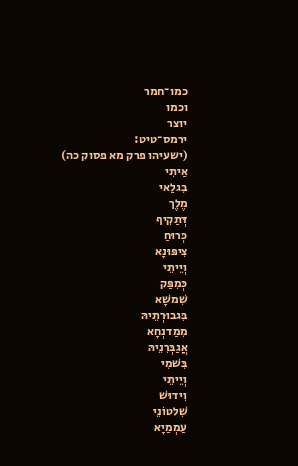כמו־חמר
וכמו
יוצר
ירמס־טיט:
(ישעיהו פרק מא פסוק כה)
אַיתִי
בִגלַאי
מֶלֶך
דְּתַקִיף
כְּרוּחַ
צִיפּוּנָא
וְיֵיתֵי
כְּמִפַּק
שִׁמשָׁא
בִּגבוּרְתֵיהּ
מִמַדנְחָא
אֲגַבְּרִנֵיהּ
בִּשׁמִי
וְיֵיתֵי
וִידוּשׁ
שִׁלטוֹנֵי
עַמְמַיָא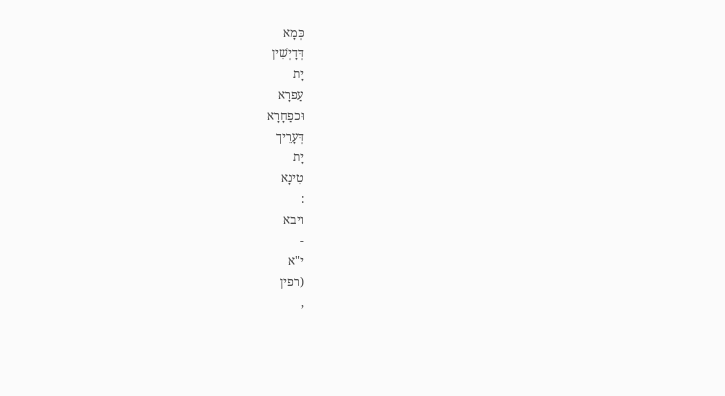כְּמָא
דְּדָיְשִׁין
יָת
עַפרָא
וּכפַחָרָא
דְּעָרֵיך
יָת
טִינָא
:
ויבא
-
י"א
(רפין
,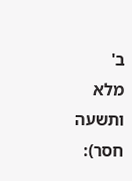ב'
מלא
ותשעה
חסר):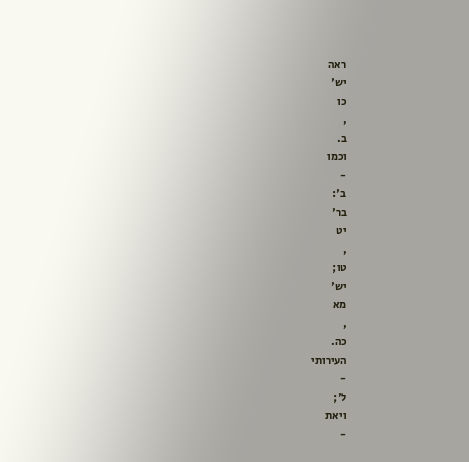ראה
יש'
כו
,
ב.
וכמו
-
ב':
בר'
יט
,
טו;
יש'
מא
,
כה.
העירותי
-
ל';
ויאת
-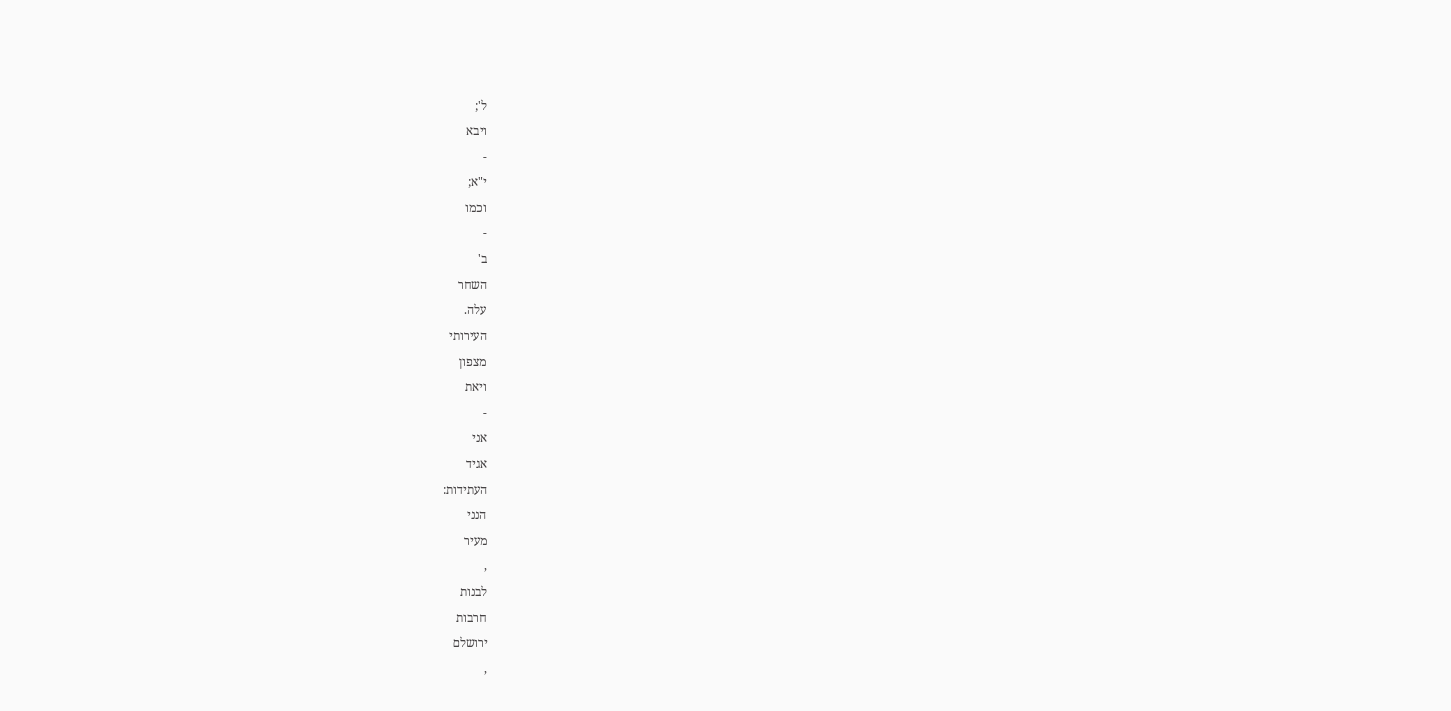ל';
ויבא
-
י"א;
וכמו
-
ב'
השחר
עלה.
העירותי
מצפון
ויאת
-
אני
אגיד
העתידות:
הנני
מעיר
,
לבנות
חרבות
ירושלם
,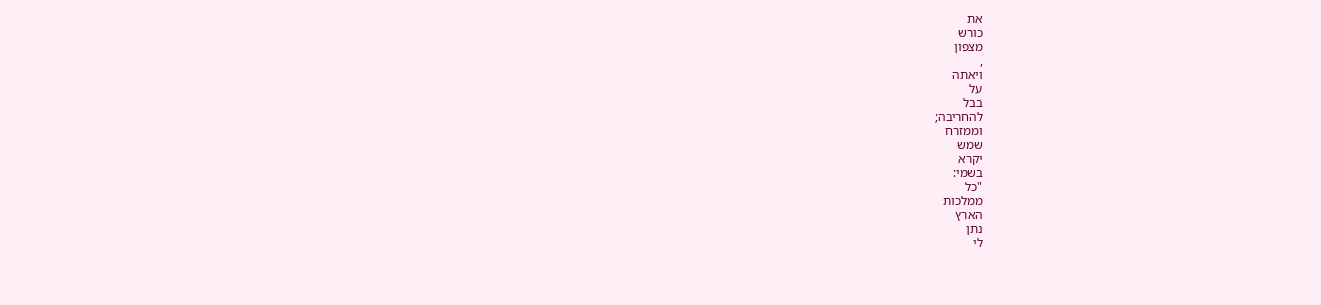את
כורש
מצפון
,
ויאתה
על
בבל
להחריבה;
וממזרח
שמש
יקרא
בשמי:
"כל
ממלכות
הארץ
נתן
לי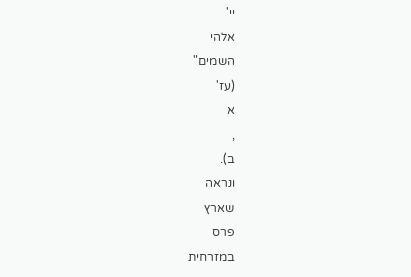יי'
אלהי
השמים"
(עז'
א
,
ב).
ונראה
שארץ
פרס
במזרחית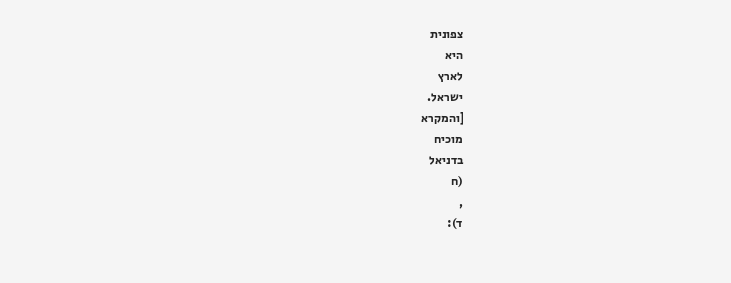צפונית
היא
לארץ
ישראל.
[והמקרא
מוכיח
בדניאל
(ח
,
ד):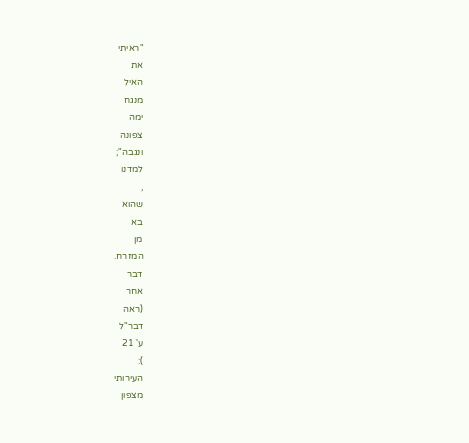"ראיתי
את
האיל
מנגח
ימה
צפונה
ונגבה";
למדנו
,
שהוא
בא
מן
המזרח.
דבר
אחר
(ראה
דבר"ל
ע' 21
):
העירותי
מצפון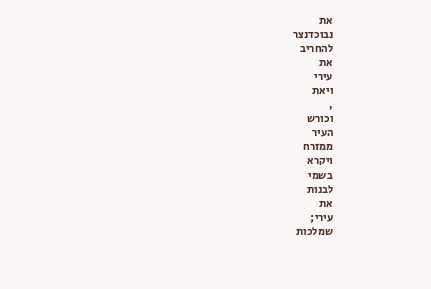את
נבוכדנצר
להחריב
את
עירי
ויאת
,
וכורש
העיר
ממזרח
ויקרא
בשמי
לבנות
את
עירי;
שמלכות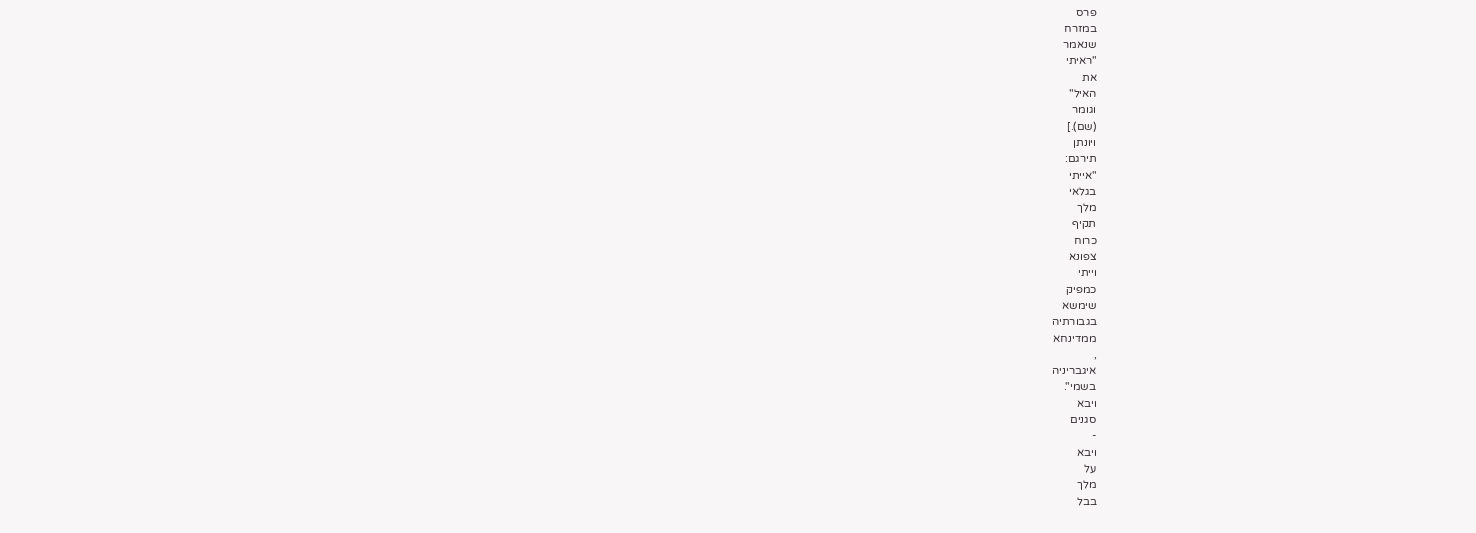פרס
במזרח
שנאמר
"ראיתי
את
האיל"
וגומר
(שם).]
ויונתן
תירגם:
"אייתי
בגלאי
מלך
תקיף
כרוח
צפונא
וייתי
כמפיק
שימשא
בגבורתיה
ממדינחא
,
איגבריניה
בשמי".
ויבא
סגנים
-
ויבא
על
מלך
בבל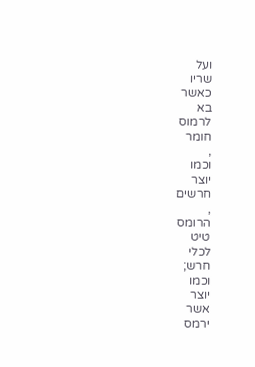ועל
שריו
כאשר
בא
לרמוס
חומר
,
וכמו
יוצר
חרשים
,
הרומס
טיט
לכלי
חרש;
וכמו
יוצר
אשר
ירמס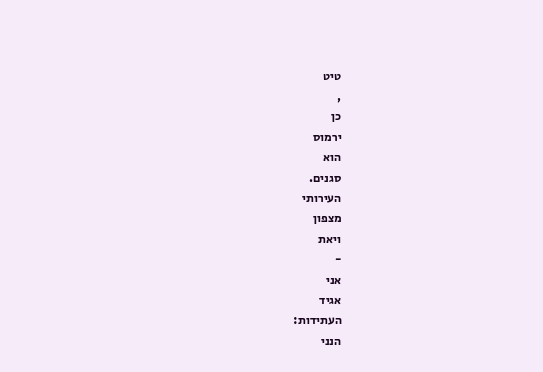טיט
,
כן
ירמוס
הוא
סגנים.
העירותי
מצפון
ויאת
-
אני
אגיד
העתידות:
הנני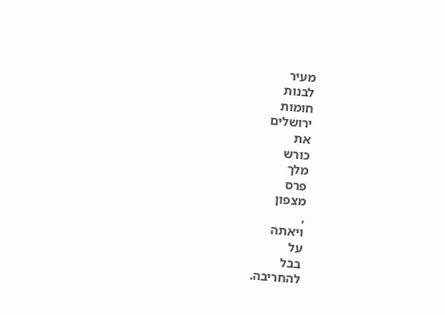מעיר
לבנות
חומות
ירושלים
את
כורש
מלך
פרס
מצפון
,
ויאתה
על
בבל
להחריבה.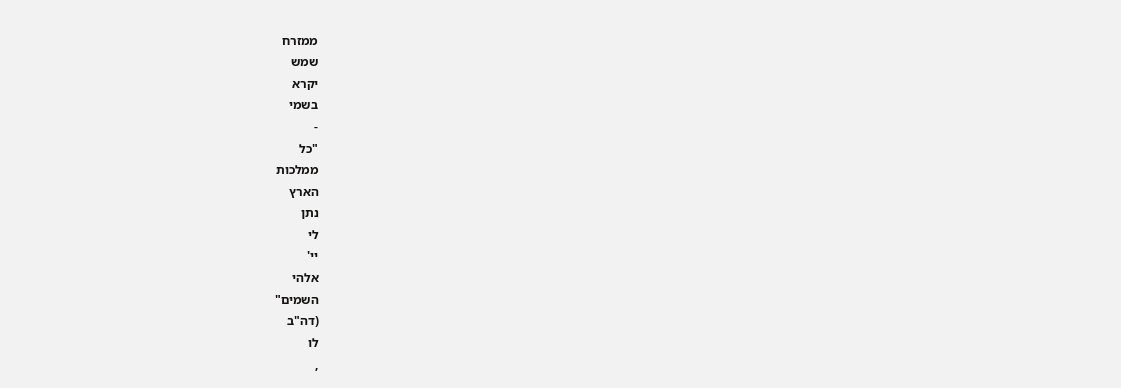ממזרח
שמש
יקרא
בשמי
-
"כל
ממלכות
הארץ
נתן
לי
יי'
אלהי
השמים"
(דה"ב
לו
,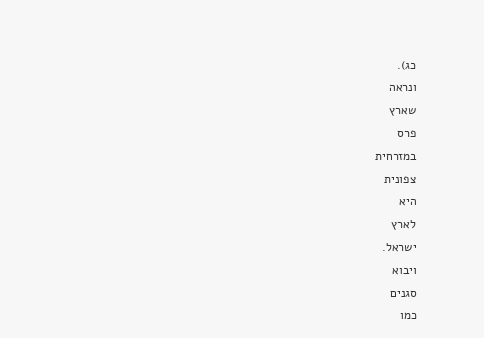כג).
ונראה
שארץ
פרס
במזרחית
צפונית
היא
לארץ
ישראל.
ויבוא
סגנים
כמו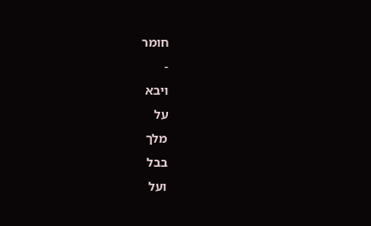חומר
-
ויבא
על
מלך
בבל
ועל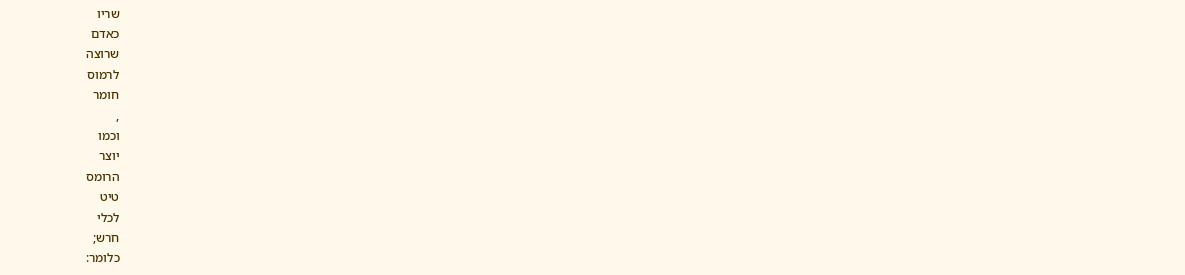שריו
כאדם
שרוצה
לרמוס
חומר
,
וכמו
יוצר
הרומס
טיט
לכלי
חרש;
כלומר: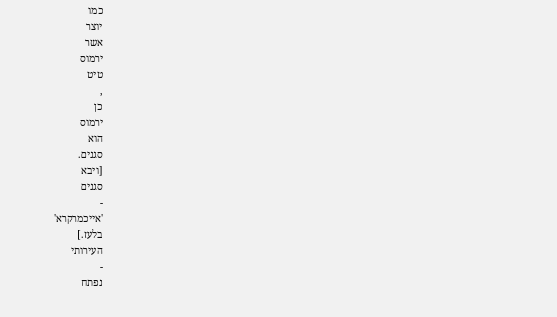כמו
יוצר
אשר
ירמוס
טיט
,
כן
ירמוס
הוא
סגנים.
[ויבא
סגנים
-
'אייכמרקרא'
בלעז.]
העירותי
-
נפתח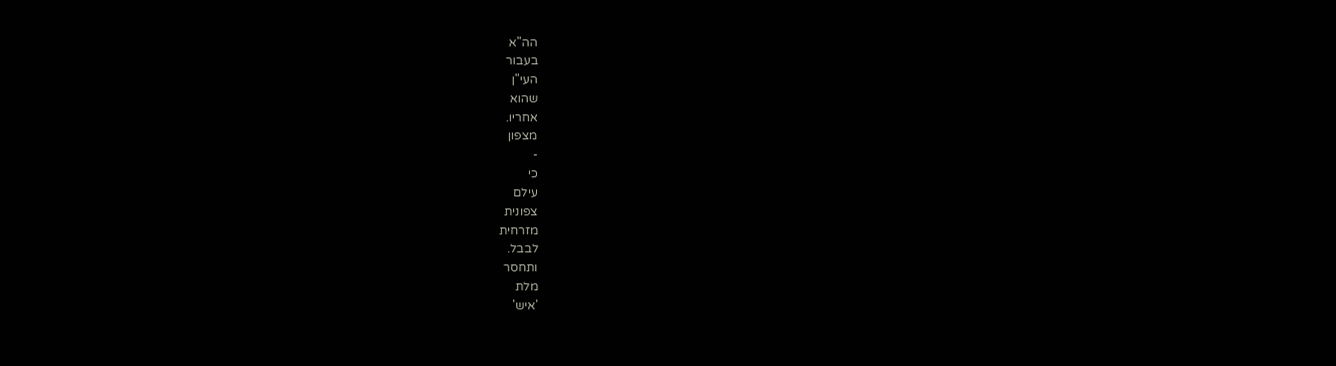הה"א
בעבור
העי"ן
שהוא
אחריו.
מצפון
-
כי
עילם
צפונית
מזרחית
לבבל.
ותחסר
מלת
'איש'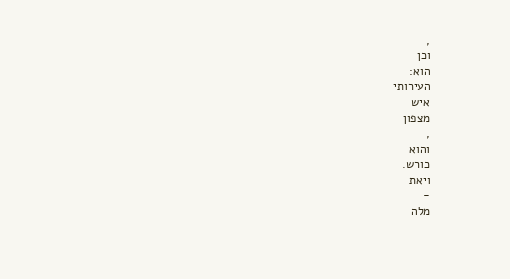,
וכן
הוא:
העירותי
איש
מצפון
,
והוא
כורש.
ויאת
-
מלה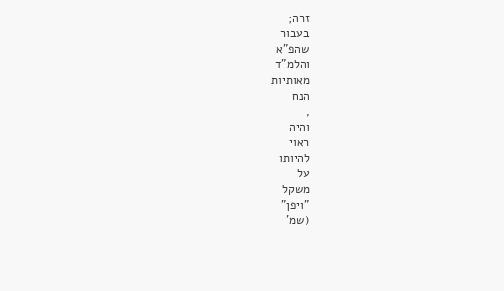זרה;
בעבור
שהפ"א
והלמ"ד
מאותיות
הנח
,
והיה
ראוי
להיותו
על
משקל
"ויפן"
(שמ'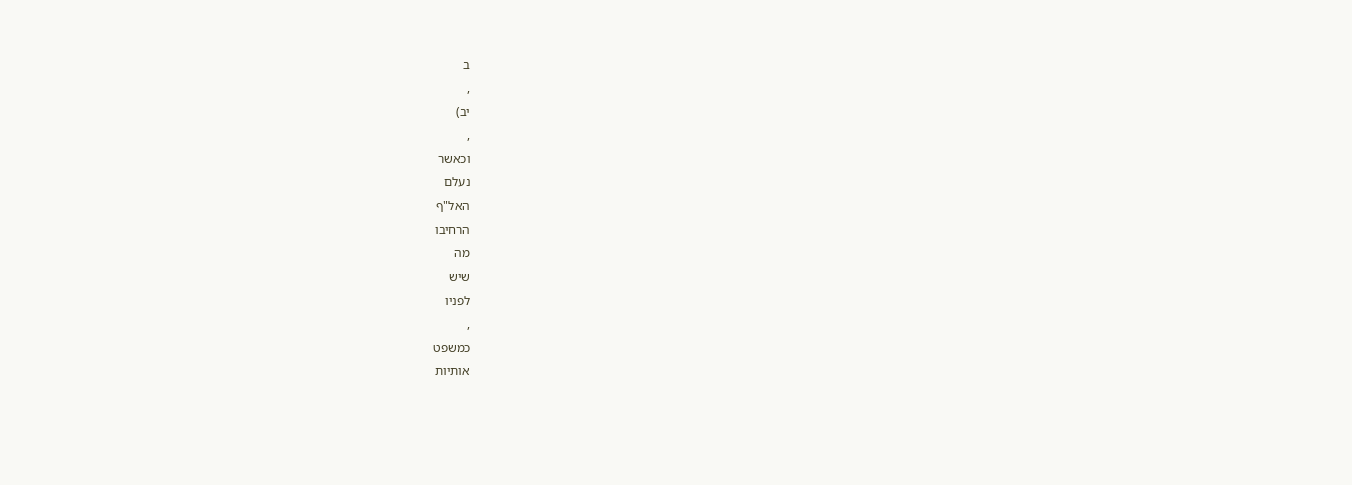ב
,
יב)
,
וכאשר
נעלם
האל"ף
הרחיבו
מה
שיש
לפניו
,
כמשפט
אותיות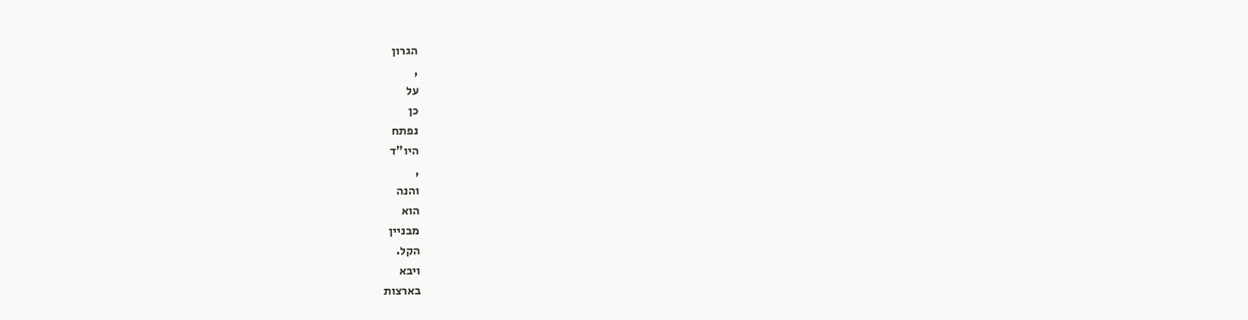הגרון
,
על
כן
נפתח
היו"ד
,
והנה
הוא
מבניין
הקל.
ויבא
בארצות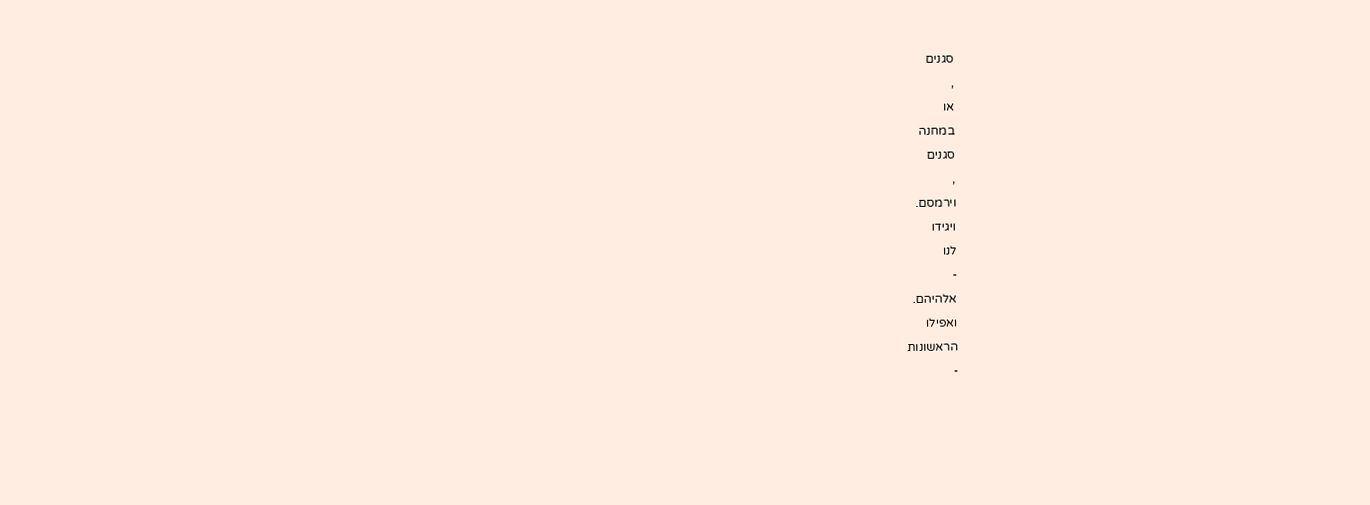סגנים
,
או
במחנה
סגנים
,
וירמסם.
ויגידו
לנו
-
אלהיהם.
ואפילו
הראשונות
-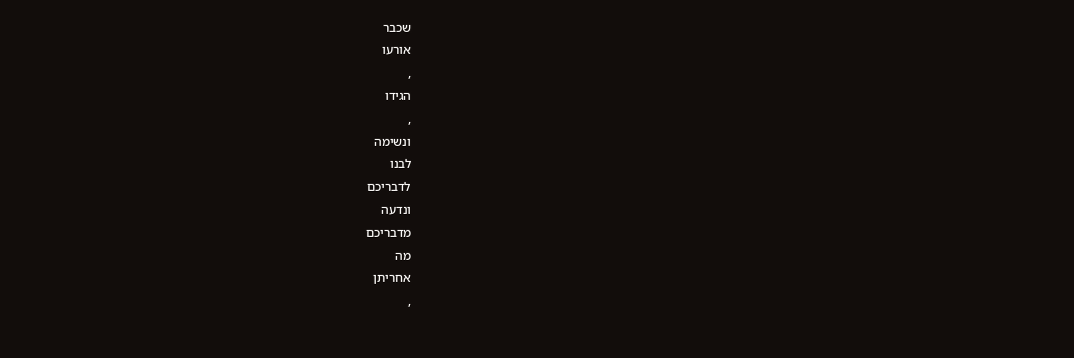שכבר
אורעו
,
הגידו
,
ונשימה
לבנו
לדבריכם
ונדעה
מדבריכם
מה
אחריתן
,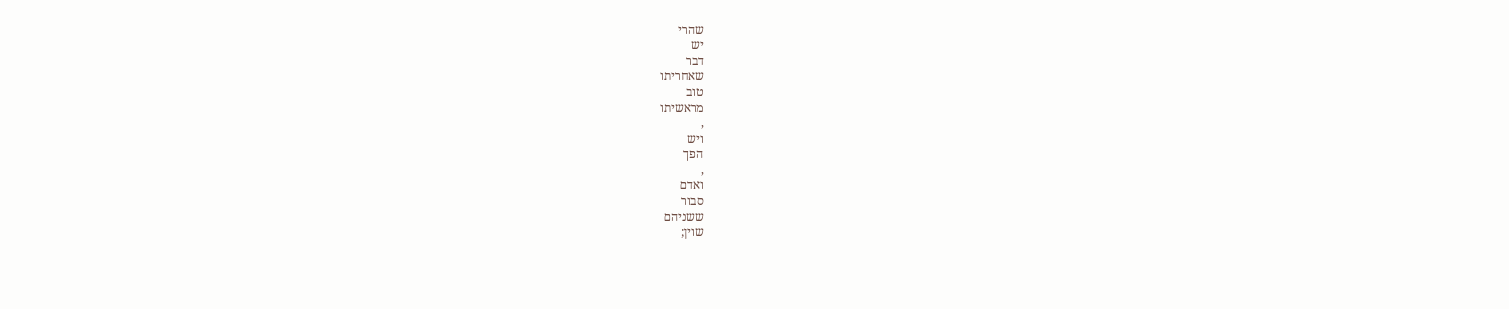שהרי
יש
דבר
שאחריתו
טוב
מראשיתו
,
ויש
הפך
,
ואדם
סבור
ששניהם
שוין;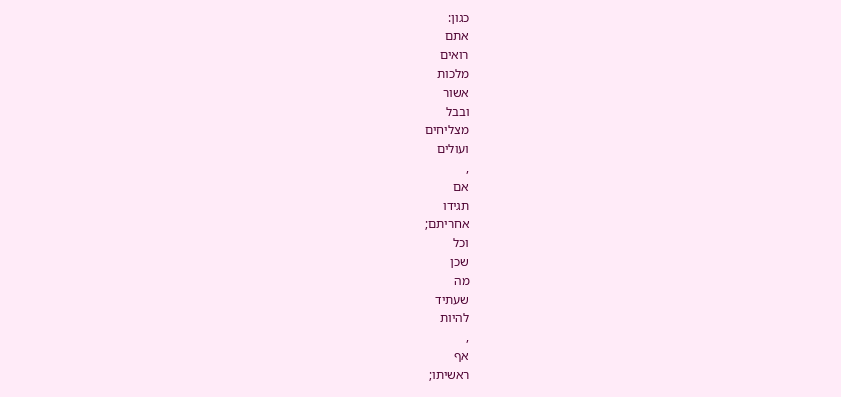כגון:
אתם
רואים
מלכות
אשור
ובבל
מצליחים
ועולים
,
אם
תגידו
אחריתם;
וכל
שכן
מה
שעתיד
להיות
,
אף
ראשיתו;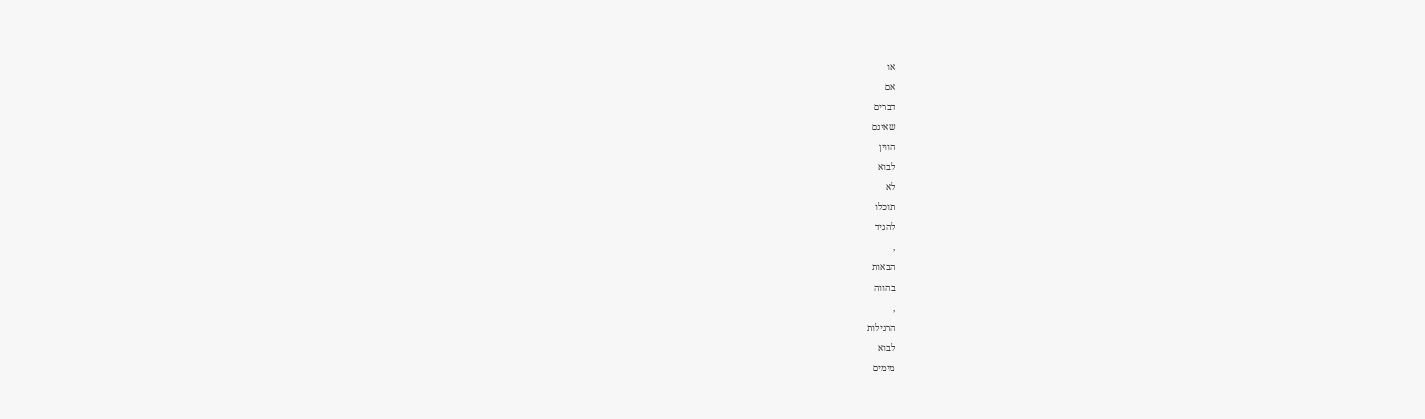או
אם
דברים
שאינם
הווין
לבוא
לא
תוכלו
להגיד
,
הבאות
בהווה
,
הרגילות
לבוא
מימים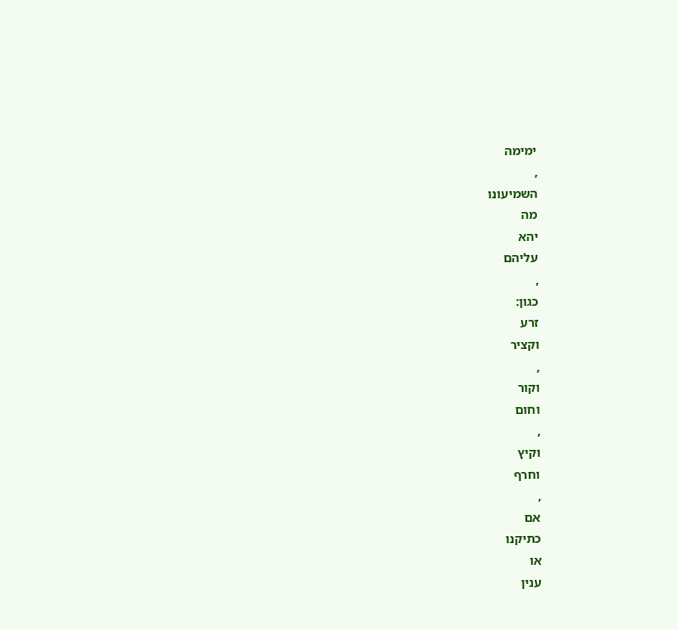ימימה
,
השמיעונו
מה
יהא
עליהם
,
כגון:
זרע
וקציר
,
וקור
וחום
,
וקיץ
וחרף
,
אם
כתיקנו
או
ענין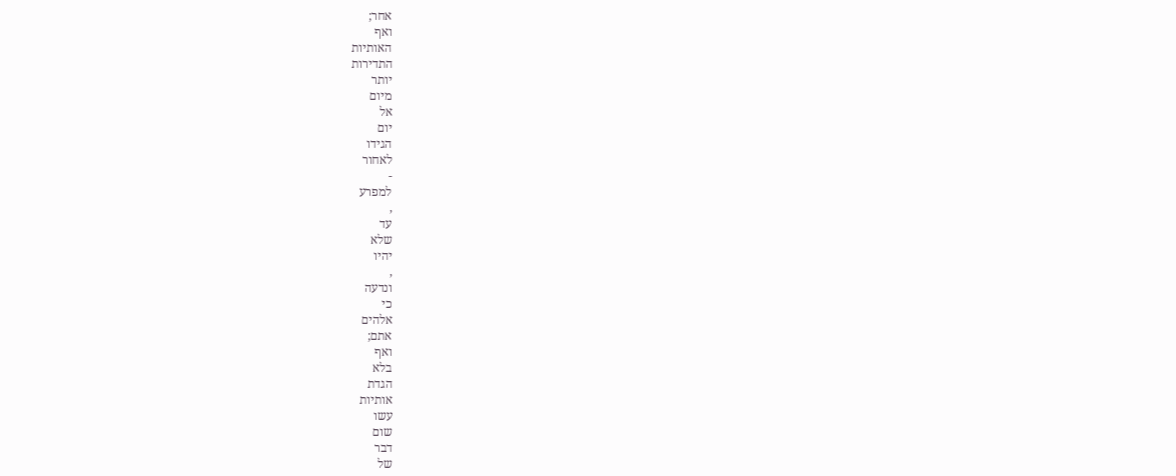אחר;
ואף
האותיות
התדירות
יותר
מיום
אל
יום
הגידו
לאחור
-
למפרע
,
עד
שלא
יהיו
,
ונדעה
כי
אלהים
אתם;
ואף
בלא
הגדת
אותיות
עשו
שום
דבר
של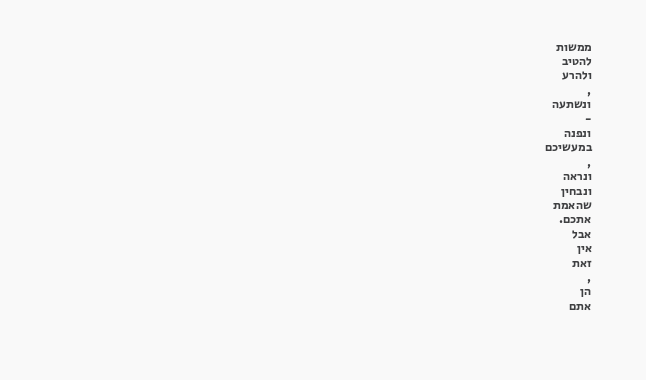ממשות
להטיב
ולהרע
,
ונשתעה
-
ונפנה
במעשיכם
,
ונראה
ונבחין
שהאמת
אתכם.
אבל
אין
זאת
,
הן
אתם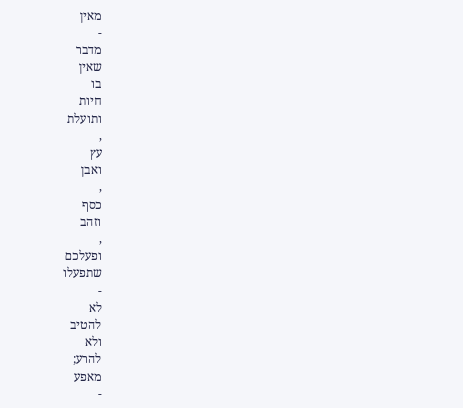מאין
-
מדבר
שאין
בו
חיות
ותועלת
,
עץ
ואבן
,
כסף
וזהב
,
ופעלכם
שתפעלו
-
לא
להטיב
ולא
להרע;
מאפע
-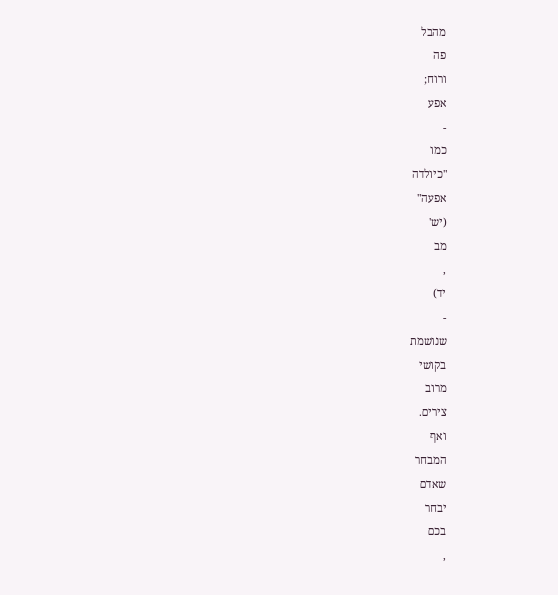מהבל
פה
ורוח;
אפע
-
כמו
"כיולדה
אפעה"
(יש'
מב
,
יד)
-
שנושמת
בקושי
מרוב
צירים.
ואף
המבחר
שאדם
יבחר
בכם
,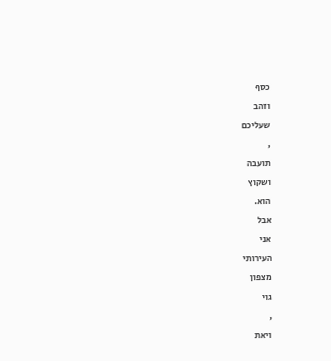כסף
וזהב
שעליכם
,
תועבה
ושקוץ
הוא.
אבל
אני
העירותי
מצפון
גוי
,
ויאת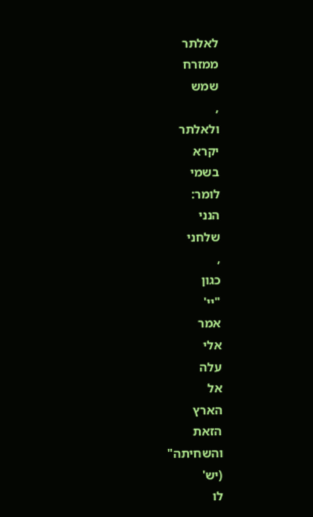לאלתר
ממזרח
שמש
,
ולאלתר
יקרא
בשמי
לומר:
הנני
שלחני
,
כגון
"יי'
אמר
אלי
עלה
אל
הארץ
הזאת
והשחיתה"
(יש'
לו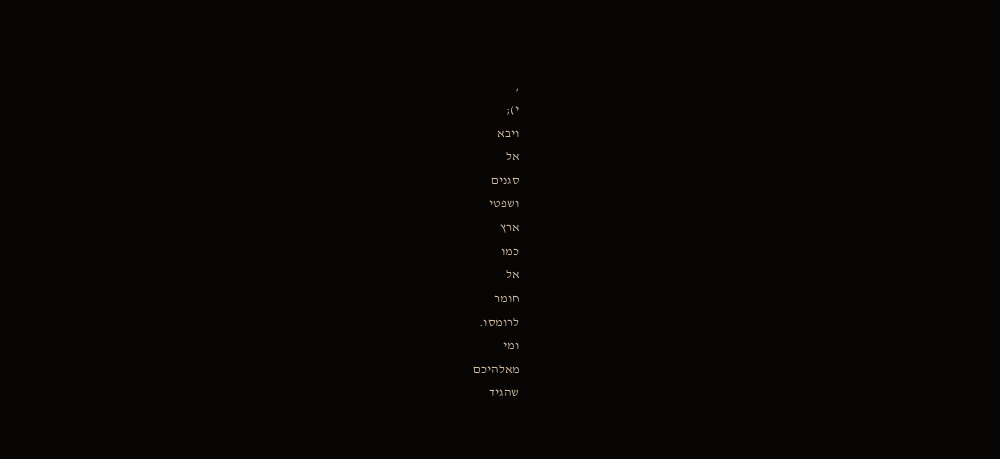,
י);
ויבא
אל
סגנים
ושפטי
ארץ
כמו
אל
חומר
לרומסו.
ומי
מאלהיכם
שהגיד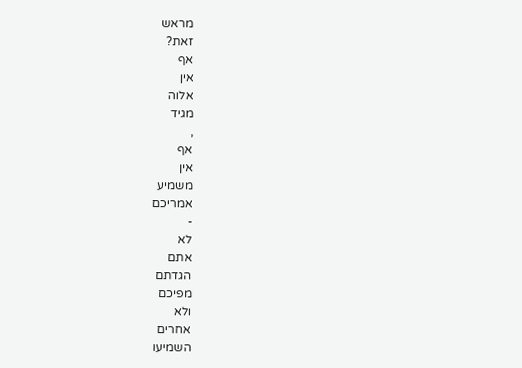מראש
זאת?
אף
אין
אלוה
מגיד
,
אף
אין
משמיע
אמריכם
-
לא
אתם
הגדתם
מפיכם
ולא
אחרים
השמיעו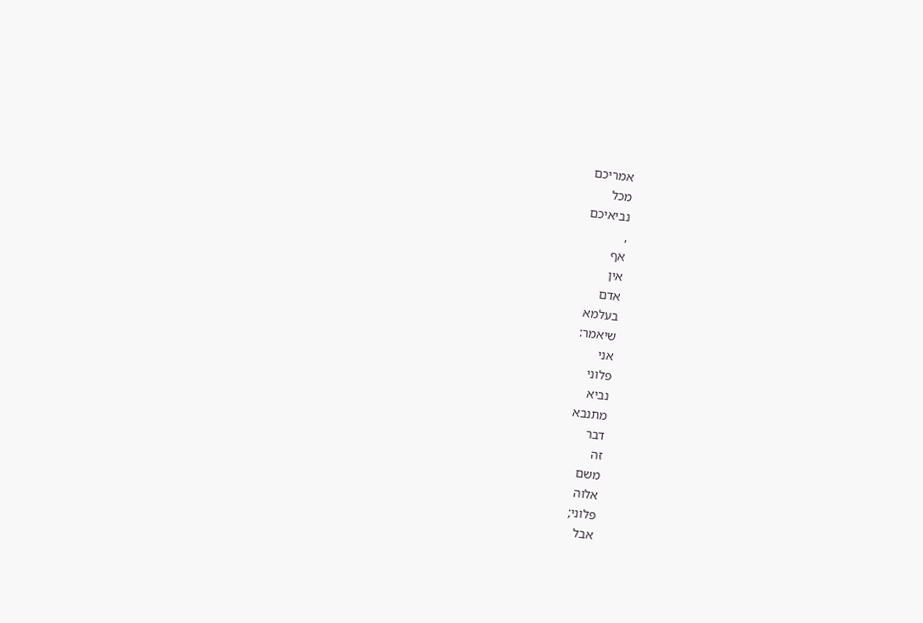אמריכם
מכל
נביאיכם
,
אף
אין
אדם
בעלמא
שיאמר:
אני
פלוני
נביא
מתנבא
דבר
זה
משם
אלוה
פלוני;
אבל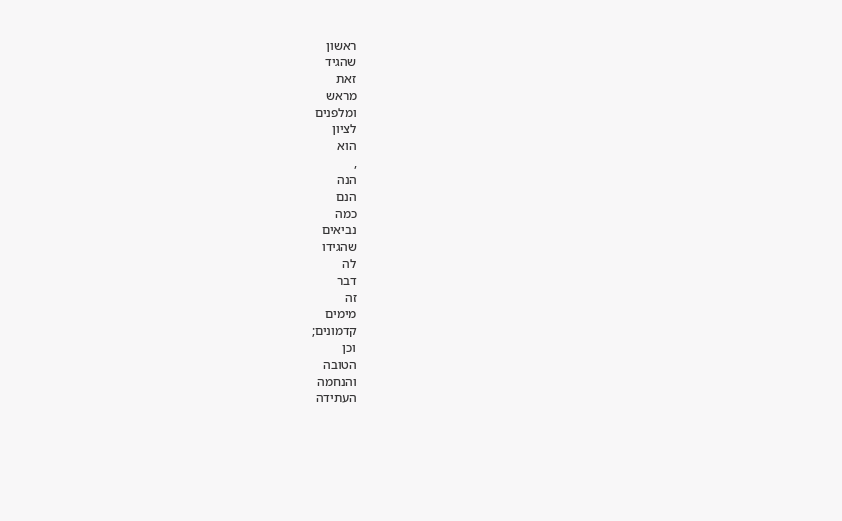ראשון
שהגיד
זאת
מראש
ומלפנים
לציון
הוא
,
הנה
הנם
כמה
נביאים
שהגידו
לה
דבר
זה
מימים
קדמונים;
וכן
הטובה
והנחמה
העתידה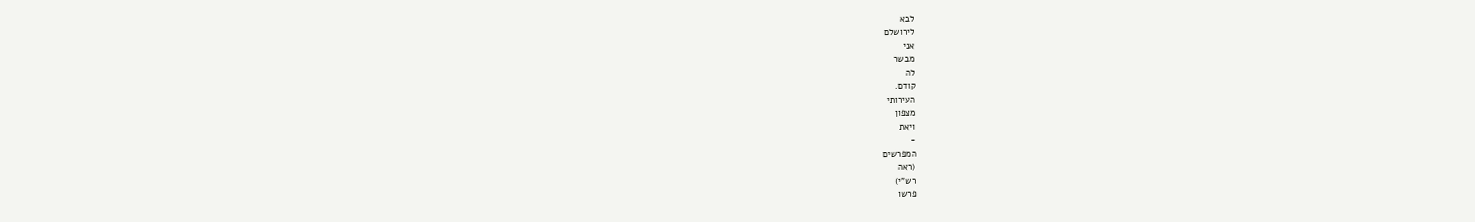לבא
לירושלם
אני
מבשר
לה
קודם.
העירותי
מצפון
ויאת
-
המפרשים
(ראה
רש"י)
פרשו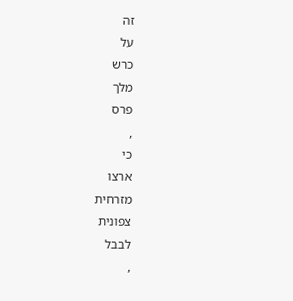זה
על
כרש
מלך
פרס
,
כי
ארצו
מזרחית
צפונית
לבבל
,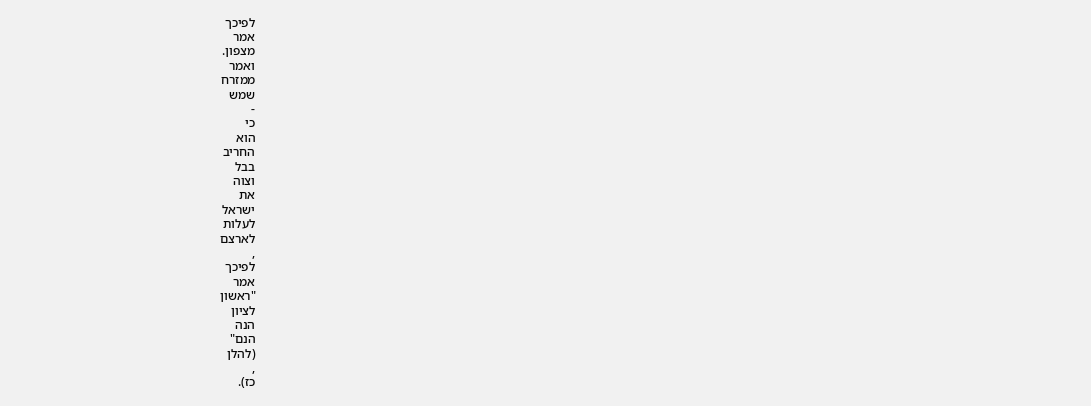לפיכך
אמר
מצפון.
ואמר
ממזרח
שמש
-
כי
הוא
החריב
בבל
וצוה
את
ישראל
לעלות
לארצם
,
לפיכך
אמר
"ראשון
לציון
הנה
הנם"
(להלן
,
כז).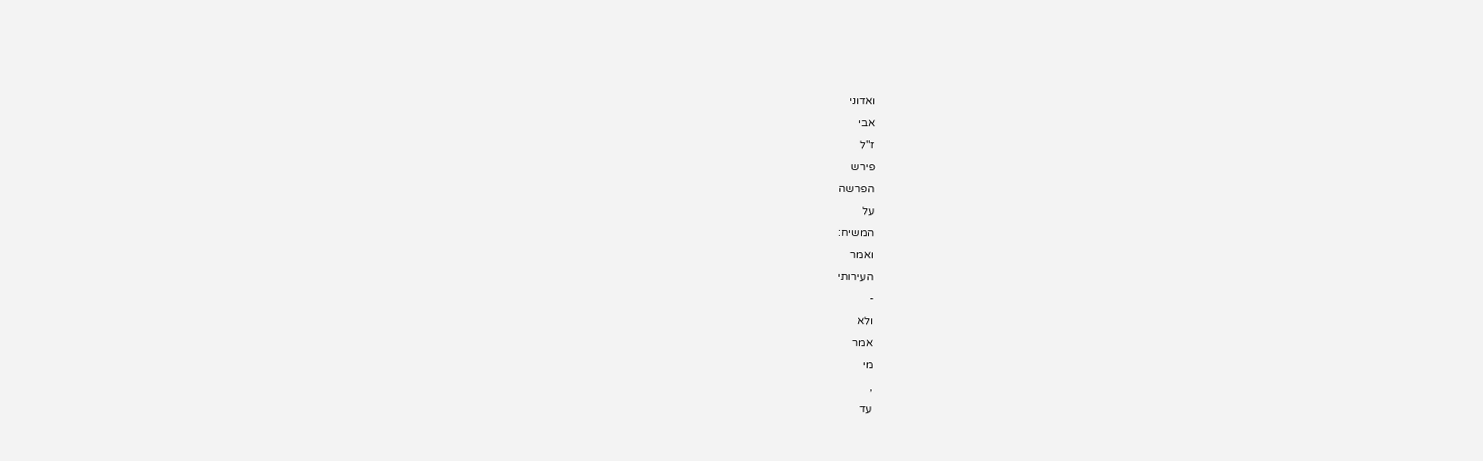ואדוני
אבי
ז"ל
פירש
הפרשה
על
המשיח:
ואמר
העירותי
-
ולא
אמר
מי
,
עד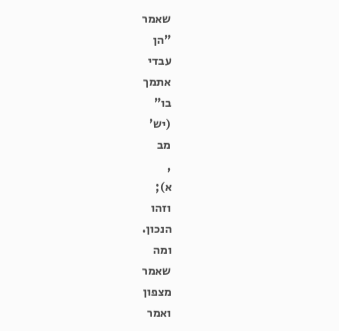שאמר
"הן
עבדי
אתמך
בו"
(יש'
מב
,
א);
וזהו
הנכון.
ומה
שאמר
מצפון
ואמר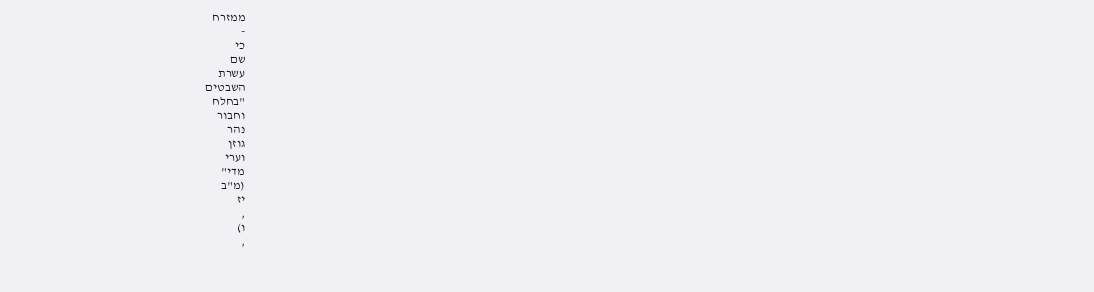ממזרח
-
כי
שם
עשרת
השבטים
"בחלח
וחבור
נהר
גוזן
וערי
מדי"
(מ"ב
יז
,
ו)
,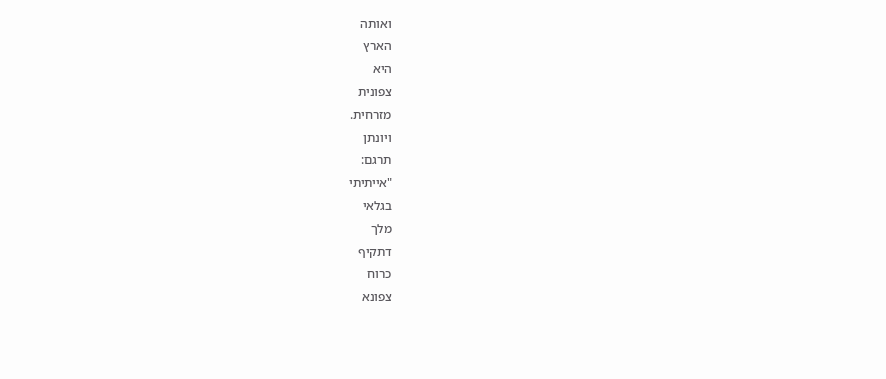ואותה
הארץ
היא
צפונית
מזרחית.
ויונתן
תרגם:
"אייתיתי
בגלאי
מלך
דתקיף
כרוח
צפונא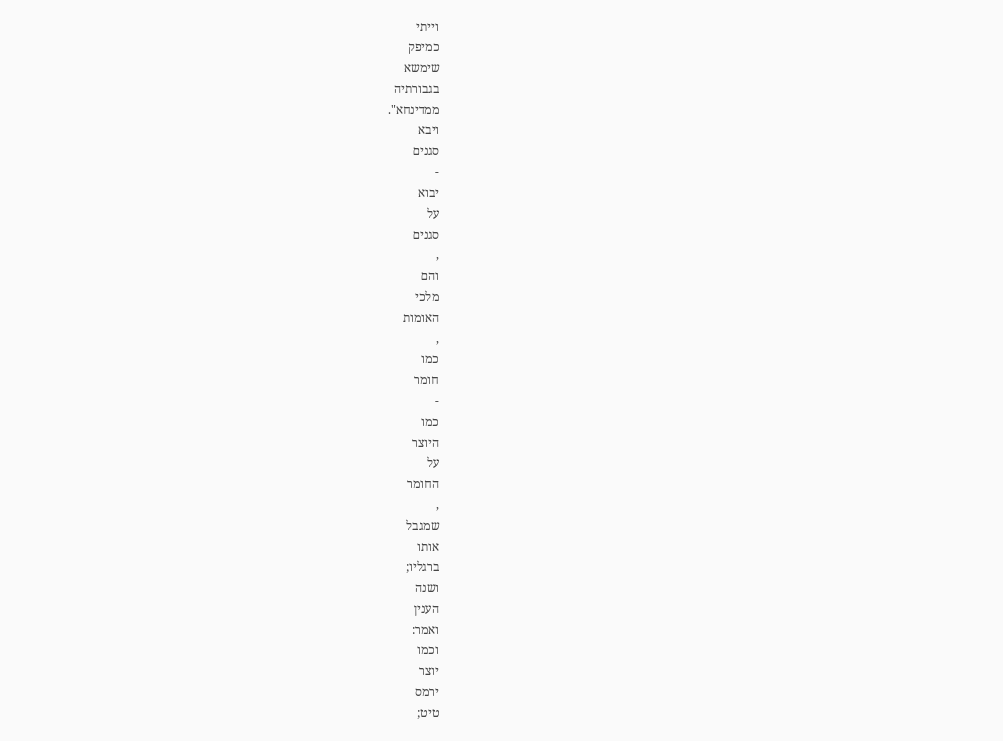וייתי
כמיפק
שימשא
בגבורתיה
ממדינחא".
ויבא
סגנים
-
יבוא
על
סגנים
,
והם
מלכי
האומות
,
כמו
חומר
-
כמו
היוצר
על
החומר
,
שמגבל
אותו
ברגליו;
ושנה
הענין
ואמר:
וכמו
יוצר
ירמס
טיט;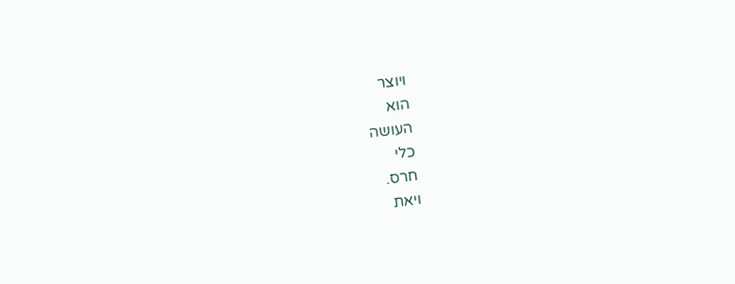ויוצר
הוא
העושה
כלי
חרס.
ויאת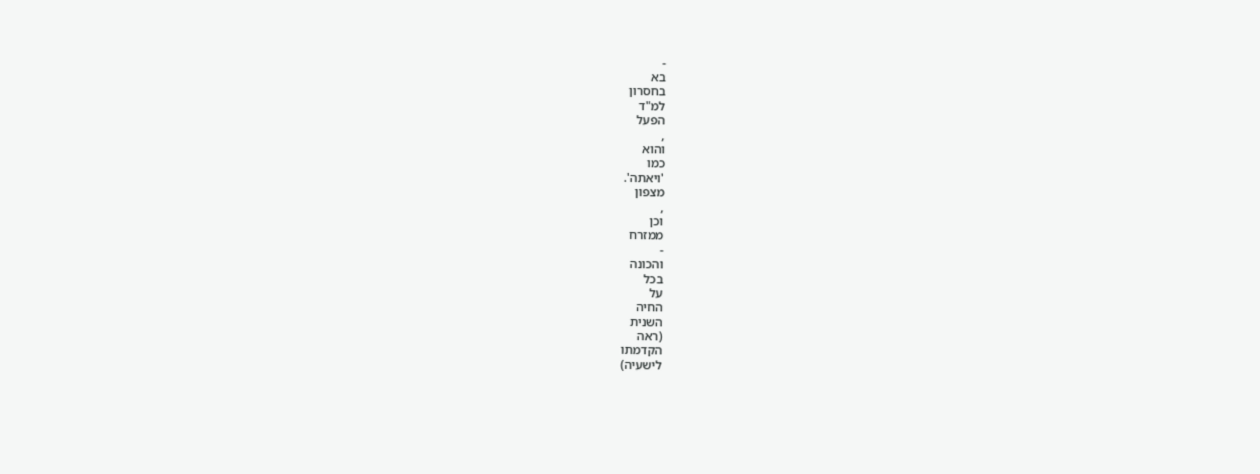-
בא
בחסרון
למ"ד
הפעל
,
והוא
כמו
'ויאתה'.
מצפון
,
וכן
ממזרח
-
והכונה
בכל
על
החיה
השנית
(ראה
הקדמתו
לישעיה)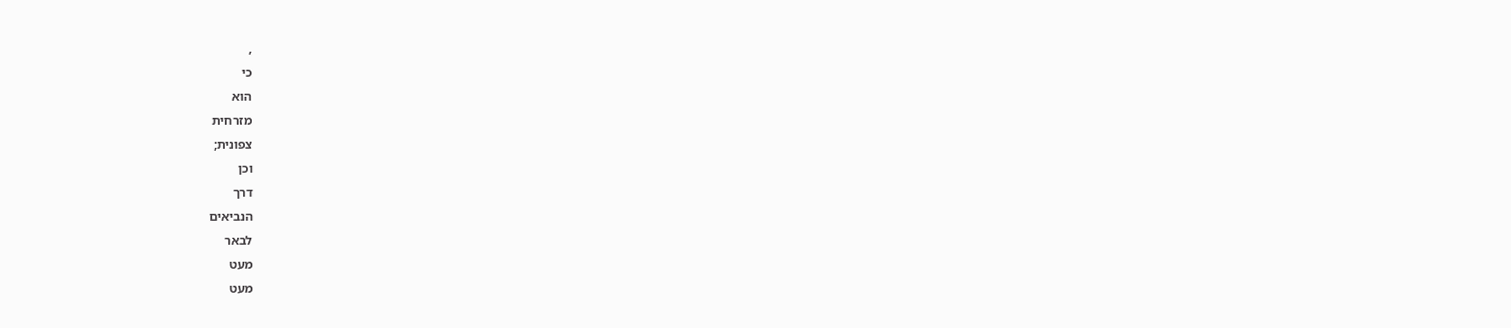,
כי
הוא
מזרחית
צפונית;
וכן
דרך
הנביאים
לבאר
מעט
מעט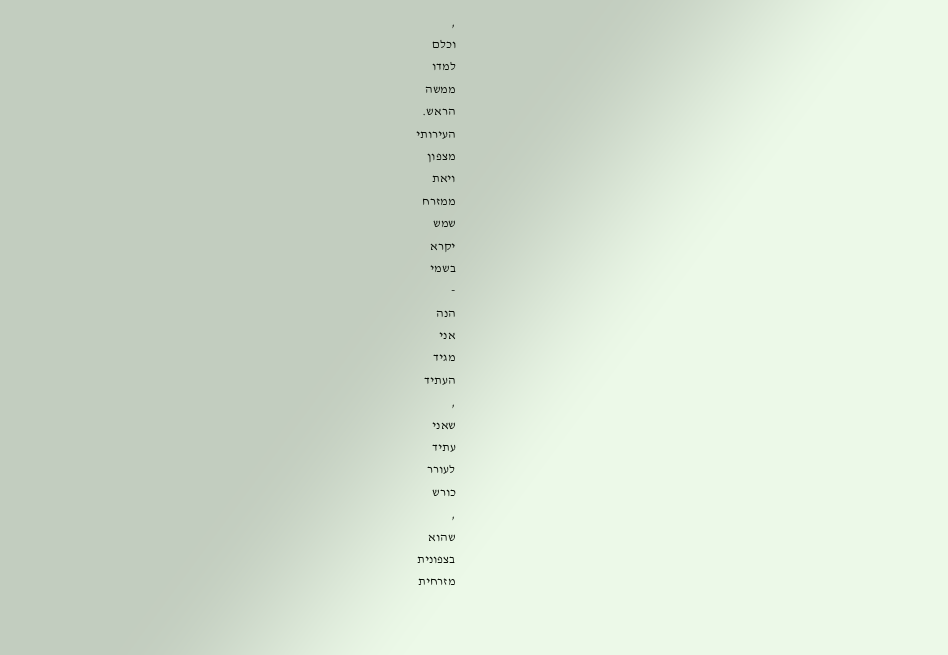,
וכלם
למדו
ממשה
הראש.
העירותי
מצפון
ויאת
ממזרח
שמש
יקרא
בשמי
-
הנה
אני
מגיד
העתיד
,
שאני
עתיד
לעורר
כורש
,
שהוא
בצפונית
מזרחית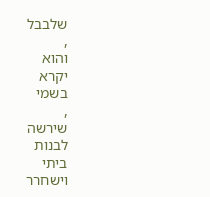שלבבל
,
והוא
יקרא
בשמי
,
שירשה
לבנות
ביתי
וישחרר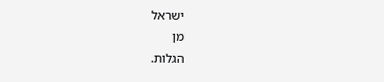ישראל
מן
הגלות.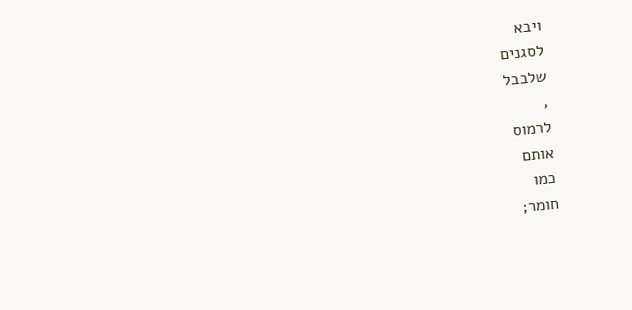ויבא
לסגנים
שלבבל
,
לרמוס
אותם
כמו
חומר;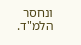ונחסר
הלמ"ד.